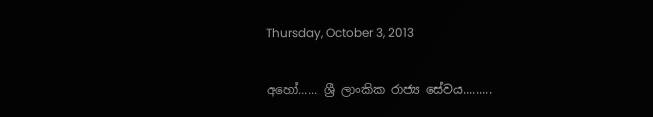Thursday, October 3, 2013

අහෝ...... ශ්‍රී ලාංකික රාජ්‍ය සේවය.........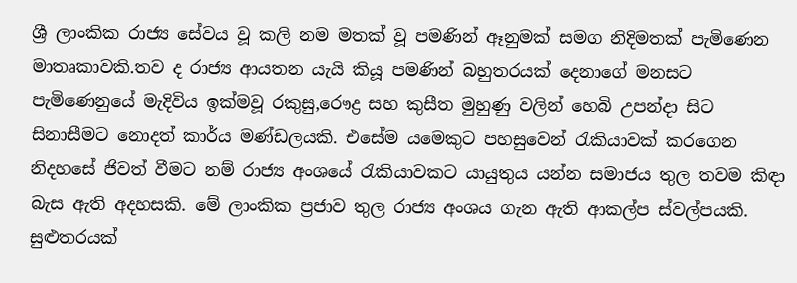ශ්‍රී ලාංකික රාජ්‍ය සේවය වූ කලි නම මතක් වූ පමණින් ඈනුමක් සමග නිදිමතක් පැමිණෙන මාතෘකාවකි.තව ද රාජ්‍ය ආයතන යැයි කියූ පමණින් බහුතරයක් දෙනාගේ මනසට පැමිණෙනුයේ මැදිවිය ඉක්මවූ රකුසු,රෞද්‍ර සහ කුසීත මුහුණු වලින් හෙබි උපන්දා සිට සිනාසීමට නොදත් කාර්ය මණ්ඩලයකි. එසේම යමෙකුට පහසුවෙන් රැකියාවක් කරගෙන නිදහසේ ජිවත් වීමට නම් රාජ්‍ය අංශයේ රැකියාවකට යායුතුය යන්න සමාජය තුල තවම කිඳා බැස ඇති අදහසකි. මේ ලාංකික ප්‍රජාව තුල රාජ්‍ය අංශය ගැන ඇති ආකල්ප ස්වල්පයකි. සුළුතරයක්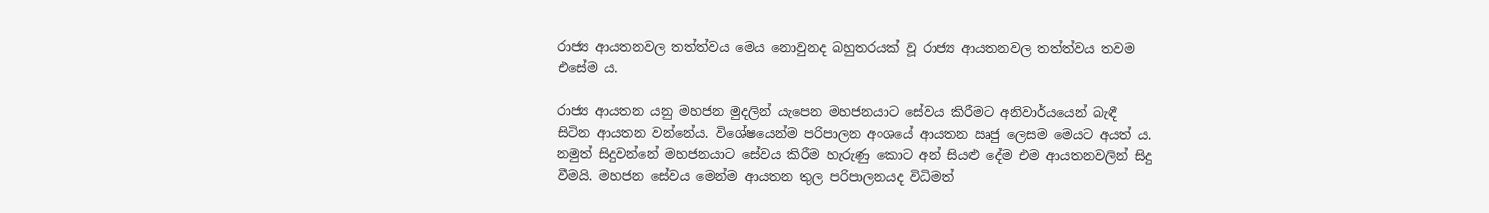රාජ්‍ය ආයතනවල තත්ත්වය මෙය නොවුනද බහුතරයක් වූ රාජ්‍ය ආයතනවල තත්ත්වය තවම එසේම ය.

රාජ්‍ය ආයතන යනු මහජන මුදලින් යැපෙන මහජනයාට සේවය කිරීමට අනිවාර්යයෙන් බැඳී සිටින ආයතන වන්නේය. විශේෂයෙන්ම පරිපාලන අංශයේ ආයතන ඍජු ලෙසම මෙයට අයත් ය. නමුත් සිදුවන්නේ මහජනයාට සේවය කිරීම හැරුණු කොට අන් සියළු දේම එම ආයතනවලින් සිදු වීමයි. මහජන සේවය මෙන්ම ආයතන තුල පරිපාලනයද විධිමත්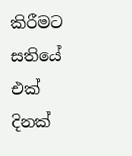කිරීමට සතියේ එක් දිනක්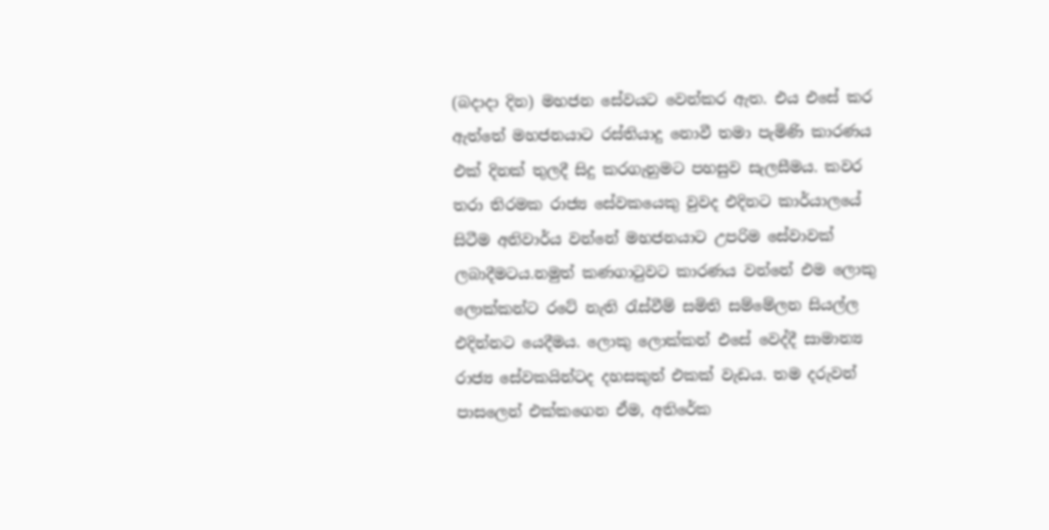(බදාදා දින) මහජන සේවයට වෙන්කර ඇත. එය එසේ කර ඇත්තේ මහජනයාට රස්තියාදු නොවී තමා පැමිණි කාරණය එක් දිනක් තුලදී සිදු කරගැනුමට පහසුව සැලසීමය. කවර තරා තිරමක රාජ්‍ය සේවකයෙකු වුවද එදිනට කාර්යාලයේ සිටීම අනිවාර්ය වන්නේ මහජනයාට උපරිම සේවාවක් ලබාදීමටය.නමුත් කණගාටුවට කාරණය වන්නේ එම ලොකු ලොක්කන්ට රටේ නැති රැස්වීම් සමිති සම්මේලන සියල්ල එදින්නට යෙදීමය. ලොකු ලොක්කන් එසේ වෙද්දී සාමාන්‍ය රාජ්‍ය සේවකයින්ටද දහසකුත් එකක් වැඩය. තම දරුවන් පාසලෙන් එක්කගෙන ඒම, අතිරේක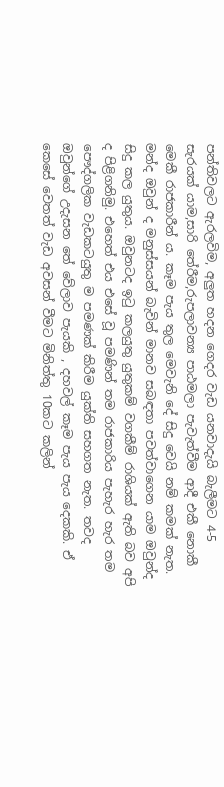පන්තිවලට ඇරලවිම, අලුත හදන ගෙදර වැඩ යනවාදැයි බැලීමට 4-5 සැරයක් යාම,සාරි තේරීම,රුපලාවන්‍ය පාඨමලා පැවැත්වීම ආදී එකී නොකී මෙකී රාජකාරීන් ය. කෑම පැය තුල මෙවැනි දේ සිදු වෙයි නම් කමක් නැත. මන්ද ඔවුන් ද මනුස්සයන් බැවින් මානව සබඳතා පවත්වාගෙන යාම ඔවුන්ද සිදු කල යුතුය. ඔවුනටද ඉටු කලයුතු යුතුකම් වගකීම් රාශියක් ඇති බව අපි ද පිළිගනිමු. එහෙත් එය එසේ වූ පමණින් තම රාජකාරිය පැහැර හැර තම පෞද්ගලික වැඩකටයුතු ම පමණක් කිරීම යුක්ති සහගත නැත. තවද ඔවුන්ගේ උදැසන තේ වේලාව පැයකි , දහවල් කෑම පැය පැය දෙකකි. ඒ කෙසේ වෙතත් වැඩ අවසන් වීමට මිනිත්තු 10කට කලින්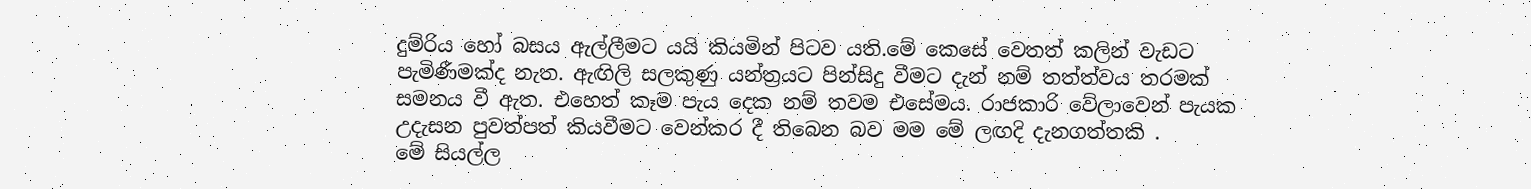දුම්රිය හෝ බසය ඇල්ලීමට යයි කියමින් පිටව යති.මේ කෙසේ වෙතත් කලින් වැඩට පැමිණීමක්ද නැත. ඇඟිලි සලකුණු යන්ත්‍රයට පින්සිදු වීමට දැන් නම් තත්ත්වය තරමක් සමනය වී ඇත. එහෙත් කෑම පැය දෙක නම් තවම එසේමය. රාජකාරි වේලාවෙන් පැයක උදැසන පුවත්පත් කියවීමට වෙන්කර දී තිබෙන බව මම මේ ලඟදි දැනගත්තකි .
මේ සියල්ල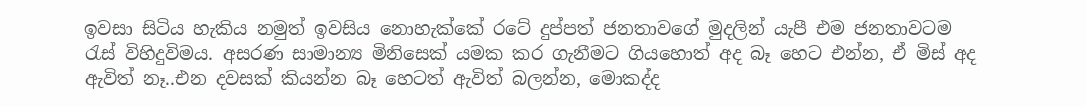ඉවසා සිටිය හැකිය නමුත් ඉවසිය නොහැක්කේ රටේ දුප්පත් ජනතාවගේ මුදලින් යැපී එම ජනතාවටම රැස් විහිදුවිමය. අසරණ සාමාන්‍ය මිනිසෙක් යමක කර ගැනීමට ගියහොත් අද බෑ හෙට එන්න, ඒ මිස් අද ඇවිත් නෑ..එන දවසක් කියන්න බෑ හෙටත් ඇවිත් බලන්න, මොකද්ද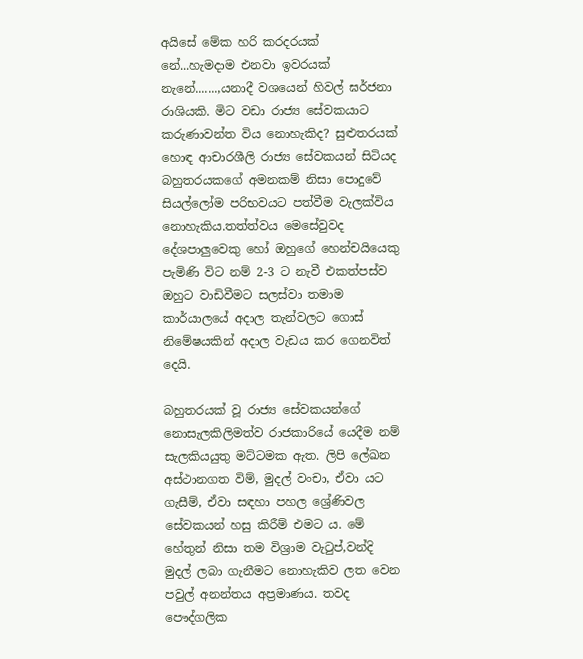අයිසේ මේක හරි කරදරයක් නේ...හැමදාම එනවා ඉවරයක්‌ නැනේ.......,යනාදී වශයෙන් හිවල් ඝර්ජනා රාශියකි. මිට වඩා රාජ්‍ය සේවකයාට කරුණාවන්ත විය නොහැකිද? සුළුතරයක් හොඳ ආචාරශීලි රාජ්‍ය සේවකයන් සිටියද බහුතරයකගේ අමනකම් නිසා පොදුවේ සියල්ලෝම පරිභවයට පත්වීම වැලක්විය නොහැකිය.තත්ත්වය මෙසේවුවද දේශපාලුවෙකු හෝ ඔහුගේ හෙන්චයියෙකු පැමිණි විට නම් 2-3 ට නැවී එකත්පස්ව ඔහුට වාඩිවීමට සලස්වා තමාම කාර්යාලයේ අදාල තැන්වලට ගොස් නිමේෂයකින් අදාල වැඩය කර ගෙනවිත් දෙයි.

බහුතරයක් වූ රාජ්‍ය සේවකයන්ගේ නොසැලකිලිමත්ව රාජකාරියේ යෙදීම නම් සැලකියයුතු මට්ටමක ඇත. ලිපි ලේඛන අස්ථානගත විම්, මුදල් වංචා, ඒවා යට ගැසීම්, ඒවා සඳහා පහල ශ්‍රේණිවල සේවකයන් හසු කිරීම් එමට ය. මේ හේතුන් නිසා තම විශ්‍රාම වැටුප්,වන්දි මුදල් ලබා ගැනීමට නොහැකිව ලත වෙන පවුල් අනන්තය අප්‍රමාණය. තවද පෞද්ගලික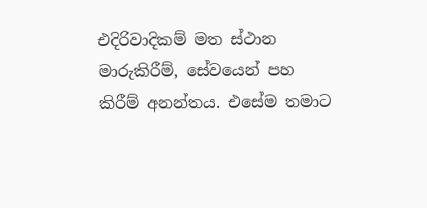එදිරිවාදිකම් මත ස්ථාන මාරුකිරීම්, සේවයෙන් පහ කිරීම් අනන්තය. එසේම තමාට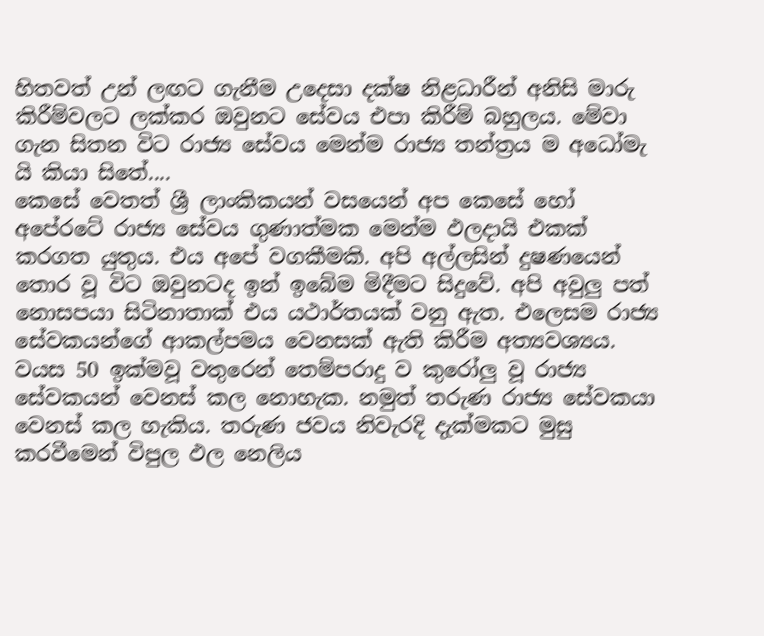හිතවත් උන් ලඟට ගැනීම උදෙසා දක්ෂ නිළධාරීන් අනිසි මාරු කිරීම්වලට ලක්කර ඔවුනට සේවය එපා කිරීම් බහුලය. මේවා ගැන සිතන විට රාජ්‍ය සේවය මෙන්ම රාජ්‍ය තන්ත්‍රය ම අධෝමැ යි කියා සිතේ....
කෙසේ වෙතත් ශ්‍රී ලාංකිකයන් වසයෙන් අප කෙසේ හෝ අපේරටේ රාජ්‍ය සේවය ගුණාත්මක මෙන්ම ඵලදායි එකක් කරගත යුතුය. එය අපේ වගකීමකි. අපි අල්ලසින් දුෂණයෙන් තොර වූ විට ඔවුනටද ඉන් ඉබේම මිදීමට සිදුවේ. අපි අවුලු පත් නොසපයා සිටිනාතාක් එය යථාර්තයක් වනු ඇත. එලෙසම රාජ්‍ය සේවකයන්ගේ ආකල්පමය වෙනසක් ඇති කිරීම අත්‍යවශ්‍යය. වයස 50 ඉක්මවූ වතුරෙන් තෙම්පරාදු ව කුරෝලු වූ රාජ්‍ය සේවකයන් වෙනස් කල නොහැක. නමුත් තරුණ රාජ්‍ය සේවකයා වෙනස් කල හැකිය. තරුණ ජවය නිවැරදි දැක්මකට මුසු කරවීමෙන් විපුල ඵල නෙලිය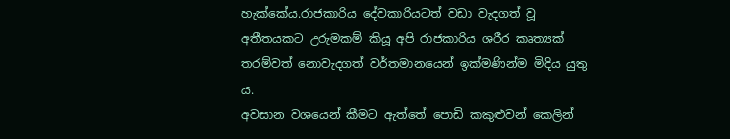හැක්කේය.රාජකාරිය දේවකාරියටත් වඩා වැදගත් වූ අතීතයකට උරුමකම් කියූ අපි රාජකාරිය ශරීර කෘත්‍යක් තරම්වත් නොවැදගත් වර්තමානයෙන් ඉක්මණින්ම මිදිය යුතු ය.
අවසාන වශයෙන් කීමට ඇත්තේ පොඩි කකුළුවන් කෙලින්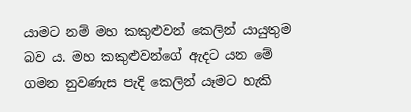යාමට නම් මහ කකුළුවන් කෙලින් යායුතුම බව ය. මහ කකුළුවන්ගේ ඇදට යන මේ ගමන නුවණැස පැදි කෙලින් යෑමට හැකි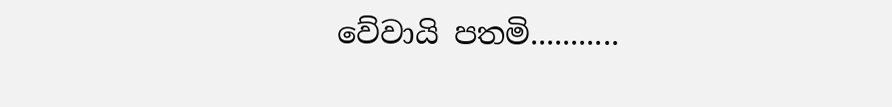වේවායි පතමි...........